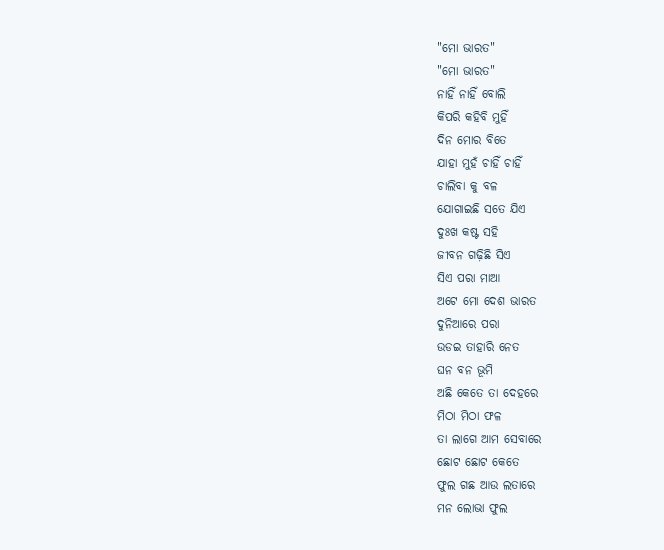"ମୋ ଭାରତ"
"ମୋ ଭାରତ"
ନାହିଁ ନାହିଁ ବୋଲି
କିପରି କହିବି ମୁହିଁ
ଦିନ ମୋର ବିତେ
ଯାହା ମୁହଁ ଚାହିଁ ଚାହିଁ
ଚାଲିବା କୁ ବଳ
ଯୋଗାଇଛି ସତେ ଯିଏ
ଦୁଃଖ କଷ୍ଟ ସହି
ଜୀବନ ଗଢ଼ିଛି ସିଏ
ସିଏ ପରା ମାଆ
ଅଟେ ମୋ ଦେଶ ଭାରତ
ଦୁନିଆରେ ପରା
ଉଡଇ ତାହାରି ନେତ
ଘନ ବନ ଭୂମି
ଅଛି କେତେ ତା ଦେହରେ
ମିଠା ମିଠା ଫଳ
ତା ଲାଗେ ଆମ ସେବାରେ
ଛୋଟ ଛୋଟ କେତେ
ଫୁଲ ଗଛ ଆଉ ଲତାରେ
ମନ ଲୋଭା ଫୁଲ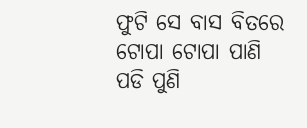ଫୁଟି ସେ ବାସ ବିତରେ
ଟୋପା ଟୋପା ପାଣି
ପଡି ପୁଣି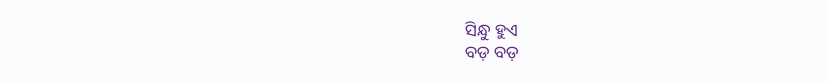ସିନ୍ଧୁ ହୁଏ
ବଡ଼ ବଡ଼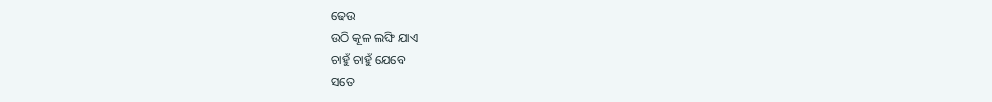ଢେଉ
ଉଠି କୂଳ ଲଙ୍ଘି ଯାଏ
ଚାହୁଁ ଚାହୁଁ ଯେବେ
ସତେ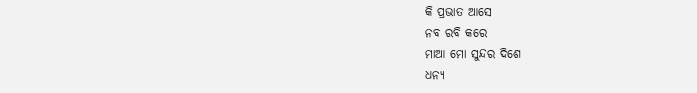କି ପ୍ରଭାତ ଆସେ
ନବ ରବି କରେ
ମାଆ ମୋ ସୁନ୍ଦର ଦିଶେ
ଧନ୍ୟ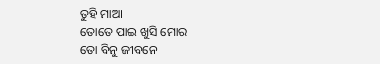ତୁହି ମାଆ
ତୋତେ ପାଇ ଖୁସି ମୋର
ତୋ ବିନୁ ଜୀବନେ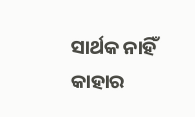ସାର୍ଥକ ନାହିଁ କାହାର